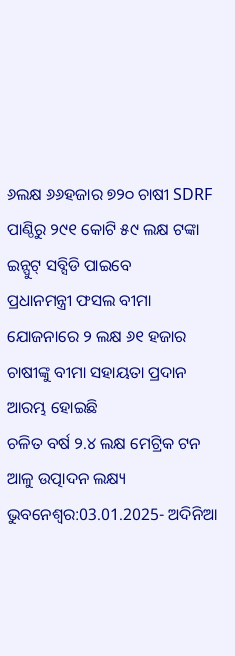୬ଲକ୍ଷ ୬୬ହଜାର ୭୨୦ ଚାଷୀ SDRF ପାଣ୍ଠିରୁ ୨୯୧ କୋଟି ୫୯ ଲକ୍ଷ ଟଙ୍କା ଇନ୍ପୁଟ୍ ସବ୍ସିଡି ପାଇବେ
ପ୍ରଧାନମନ୍ତ୍ରୀ ଫସଲ ବୀମା ଯୋଜନାରେ ୨ ଲକ୍ଷ ୬୧ ହଜାର ଚାଷୀଙ୍କୁ ବୀମା ସହାୟତା ପ୍ରଦାନ ଆରମ୍ଭ ହୋଇଛି
ଚଳିତ ବର୍ଷ ୨.୪ ଲକ୍ଷ ମେଟ୍ରିକ ଟନ ଆଳୁ ଉତ୍ପାଦନ ଲକ୍ଷ୍ୟ
ଭୁବନେଶ୍ୱର:03.01.2025- ଅଦିନିଆ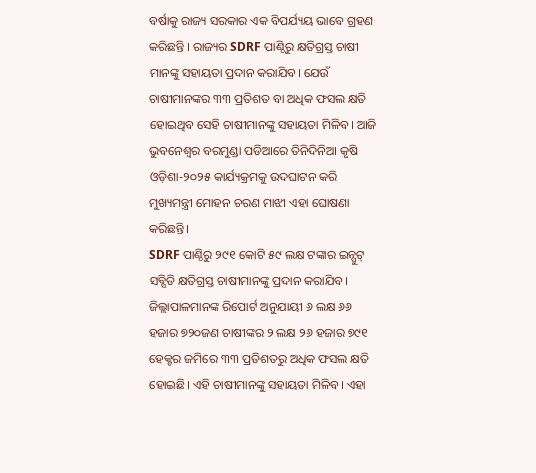ବର୍ଷାକୁ ରାଜ୍ୟ ସରକାର ଏକ ବିପର୍ଯ୍ୟୟ ଭାବେ ଗ୍ରହଣ କରିଛନ୍ତି । ରାଜ୍ୟର SDRF ପାଣ୍ଠିରୁ କ୍ଷତିଗ୍ରସ୍ତ ଚାଷୀ ମାନଙ୍କୁ ସହାୟତା ପ୍ରଦାନ କରାଯିବ। ଯେଉଁ ଚାଷୀମାନଙ୍କର ୩୩ ପ୍ରତିଶତ ବା ଅଧିକ ଫସଲ କ୍ଷତି ହୋଇଥିବ ସେହି ଚାଷୀମାନଙ୍କୁ ସହାୟତା ମିଳିବ। ଆଜି ଭୁବନେଶ୍ୱର ବରମୁଣ୍ଡା ପଡିଆରେ ତିନିଦିନିଆ କୃଷି ଓଡ଼ିଶା-୨୦୨୫ କାର୍ଯ୍ୟକ୍ରମକୁ ଉଦଘାଟନ କରି ମୁଖ୍ୟମନ୍ତ୍ରୀ ମୋହନ ଚରଣ ମାଝୀ ଏହା ଘୋଷଣା କରିଛନ୍ତି।
SDRF ପାଣ୍ଠିରୁ ୨୯୧ କୋଟି ୫୯ ଲକ୍ଷ ଟଙ୍କାର ଇନ୍ପୁଟ୍ ସବ୍ସିଡି କ୍ଷତିଗ୍ରସ୍ତ ଚାଷୀମାନଙ୍କୁ ପ୍ରଦାନ କରାଯିବ। ଜିଲ୍ଲାପାଳମାନଙ୍କ ରିପୋର୍ଟ ଅନୁଯାୟୀ ୬ ଲକ୍ଷ ୬୬ ହଜାର ୭୨୦ଜଣ ଚାଷୀଙ୍କର ୨ ଲକ୍ଷ ୨୬ ହଜାର ୭୯୧ ହେକ୍ଟର ଜମିରେ ୩୩ ପ୍ରତିଶତରୁ ଅଧିକ ଫସଲ କ୍ଷତି ହୋଇଛି। ଏହି ଚାଷୀମାନଙ୍କୁ ସହାୟତା ମିଳିବ। ଏହା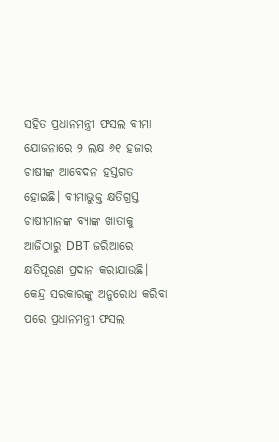ସହିତ ପ୍ରଧାନମନ୍ତ୍ରୀ ଫସଲ ବୀମା ଯୋଜନାରେ ୨ ଲକ୍ଷ ୬୧ ହଜାର ଚାଷୀଙ୍କ ଆବେଦନ ହସ୍ତଗତ ହୋଇଛି। ବୀମାଭୁକ୍ତ କ୍ଷତିଗ୍ରସ୍ତ ଚାଷୀମାନଙ୍କ ବ୍ୟାଙ୍କ ଖାତାକୁ ଆଜିଠାରୁ DBT ଜରିଆରେ କ୍ଷତିପୂରଣ ପ୍ରଦାନ କରାଯାଉଛି। କେନ୍ଦ୍ର ସରକାରଙ୍କୁ ଅନୁରୋଧ କରିବା ପରେ ପ୍ରଧାନମନ୍ତ୍ରୀ ଫସଲ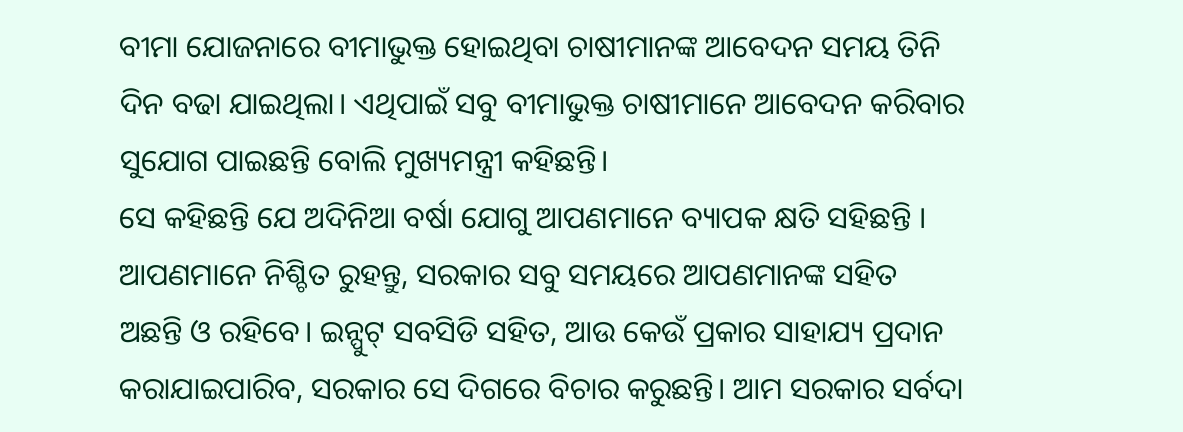ବୀମା ଯୋଜନାରେ ବୀମାଭୁକ୍ତ ହୋଇଥିବା ଚାଷୀମାନଙ୍କ ଆବେଦନ ସମୟ ତିନି ଦିନ ବଢା ଯାଇଥିଲା। ଏଥିପାଇଁ ସବୁ ବୀମାଭୁକ୍ତ ଚାଷୀମାନେ ଆବେଦନ କରିବାର ସୁଯୋଗ ପାଇଛନ୍ତି ବୋଲି ମୁଖ୍ୟମନ୍ତ୍ରୀ କହିଛନ୍ତି।
ସେ କହିଛନ୍ତି ଯେ ଅଦିନିଆ ବର୍ଷା ଯୋଗୁ ଆପଣମାନେ ବ୍ୟାପକ କ୍ଷତି ସହିଛନ୍ତି । ଆପଣମାନେ ନିଶ୍ଚିତ ରୁହନ୍ତୁ, ସରକାର ସବୁ ସମୟରେ ଆପଣମାନଙ୍କ ସହିତ ଅଛନ୍ତି ଓ ରହିବେ। ଇନ୍ପୁଟ୍ ସବସିଡି ସହିତ, ଆଉ କେଉଁ ପ୍ରକାର ସାହାଯ୍ୟ ପ୍ରଦାନ କରାଯାଇପାରିବ, ସରକାର ସେ ଦିଗରେ ବିଚାର କରୁଛନ୍ତି। ଆମ ସରକାର ସର୍ବଦା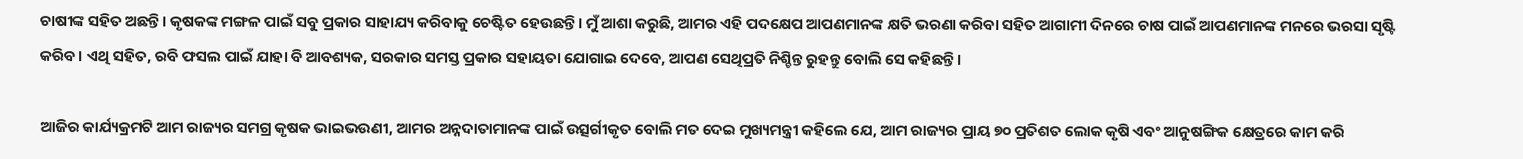ଚାଷୀଙ୍କ ସହିତ ଅଛନ୍ତି। କୃଷକଙ୍କ ମଙ୍ଗଳ ପାଇଁ ସବୁ ପ୍ରକାର ସାହାଯ୍ୟ କରିବାକୁ ଚେଷ୍ଟିତ ହେଉଛନ୍ତି। ମୁଁ ଆଶା କରୁଛି, ଆମର ଏହି ପଦକ୍ଷେପ ଆପଣମାନଙ୍କ କ୍ଷତି ଭରଣା କରିବା ସହିତ ଆଗାମୀ ଦିନରେ ଚାଷ ପାଇଁ ଆପଣମାନଙ୍କ ମନରେ ଭରସା ସୃଷ୍ଟି କରିବ। ଏଥି ସହିତ, ରବି ଫସଲ ପାଇଁ ଯାହା ବି ଆବଶ୍ୟକ, ସରକାର ସମସ୍ତ ପ୍ରକାର ସହାୟତା ଯୋଗାଇ ଦେବେ, ଆପଣ ସେଥିପ୍ରତି ନିଶ୍ଚିନ୍ତ ରୁହନ୍ତୁ ବୋଲି ସେ କହିଛନ୍ତି।

ଆଜିର କାର୍ଯ୍ୟକ୍ରମଟି ଆମ ରାଜ୍ୟର ସମଗ୍ର କୃଷକ ଭାଇଭଉଣୀ, ଆମର ଅନ୍ନଦାତାମାନଙ୍କ ପାଇଁ ଉତ୍ସର୍ଗୀକୃତ ବୋଲି ମତ ଦେଇ ମୁଖ୍ୟମନ୍ତ୍ରୀ କହିଲେ ଯେ, ଆମ ରାଜ୍ୟର ପ୍ରାୟ ୭୦ ପ୍ରତିଶତ ଲୋକ କୃଷି ଏବଂ ଆନୁଷଙ୍ଗିକ କ୍ଷେତ୍ରରେ କାମ କରି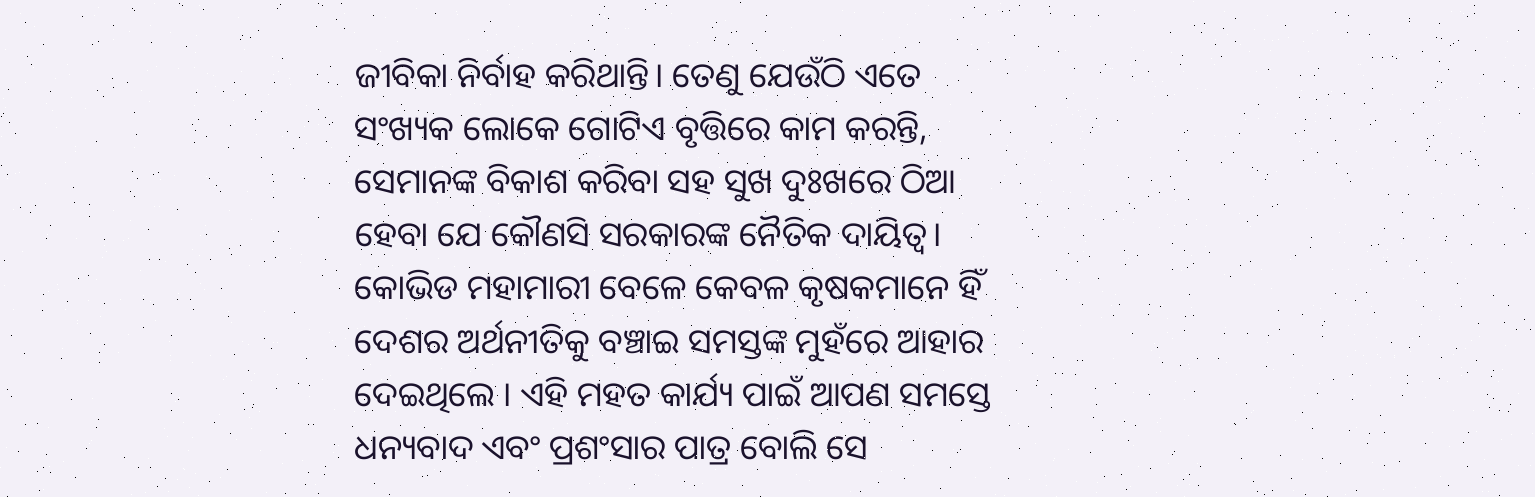ଜୀବିକା ନିର୍ବାହ କରିଥାନ୍ତି। ତେଣୁ ଯେଉଁଠି ଏତେ ସଂଖ୍ୟକ ଲୋକେ ଗୋଟିଏ ବୃତ୍ତିରେ କାମ କରନ୍ତି, ସେମାନଙ୍କ ବିକାଶ କରିବା ସହ ସୁଖ ଦୁଃଖରେ ଠିଆ ହେବା ଯେ କୌଣସି ସରକାରଙ୍କ ନୈତିକ ଦାୟିତ୍ଵ। କୋଭିଡ ମହାମାରୀ ବେଳେ କେବଳ କୃଷକମାନେ ହିଁ ଦେଶର ଅର୍ଥନୀତିକୁ ବଞ୍ଚାଇ ସମସ୍ତଙ୍କ ମୁହଁରେ ଆହାର ଦେଇଥିଲେ । ଏହି ମହତ କାର୍ଯ୍ୟ ପାଇଁ ଆପଣ ସମସ୍ତେ ଧନ୍ୟବାଦ ଏବଂ ପ୍ରଶଂସାର ପାତ୍ର ବୋଲି ସେ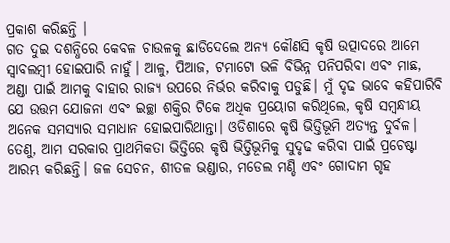ପ୍ରକାଶ କରିଛନ୍ତି ।
ଗତ ଦୁଇ ଦଶନ୍ଧିରେ କେବଳ ଚାଉଳକୁ ଛାଡିଦେଲେ ଅନ୍ୟ କୌଣସି କୃଷି ଉତ୍ପାଦରେ ଆମେ ସ୍ୱାବଲମ୍ବୀ ହୋଇପାରି ନାହୁଁ। ଆଳୁ, ପିଆଜ, ଟମାଟୋ ଭଳି ବିଭିନ୍ନ ପନିପରିବା ଏବଂ ମାଛ, ଅଣ୍ଡା ପାଇଁ ଆମକୁ ବାହାର ରାଜ୍ୟ ଉପରେ ନିର୍ଭର କରିବାକୁ ପଡୁଛି। ମୁଁ ଦୃଢ ଭାବେ କହିପାରିବି ଯେ ଉତ୍ତମ ଯୋଜନା ଏବଂ ଇଚ୍ଛା ଶକ୍ତିର ଟିକେ ଅଧିକ ପ୍ରୟୋଗ କରିଥିଲେ, କୃଷି ସମ୍ବନ୍ଧୀୟ ଅନେକ ସମସ୍ୟାର ସମାଧାନ ହୋଇପାରିଥାନ୍ତା। ଓଡିଶାରେ କୃଷି ଭିତ୍ତିଭୂମି ଅତ୍ୟନ୍ତ ଦୁର୍ବଳ। ତେଣୁ, ଆମ ସରକାର ପ୍ରାଥମିକତା ଭିତ୍ତିରେ କୃଷି ଭିତ୍ତିଭୂମିକୁ ସୁଦୃଢ କରିବା ପାଇଁ ପ୍ରଚେଷ୍ଟା ଆରମ୍ଭ କରିଛନ୍ତି। ଜଳ ସେଚନ, ଶୀତଳ ଭଣ୍ଡାର, ମଡେଲ ମଣ୍ଡି ଏବଂ ଗୋଦାମ ଗୃହ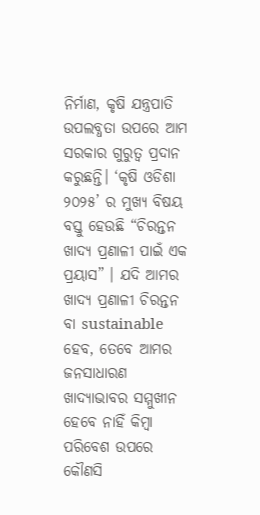ନିର୍ମାଣ, କୃଷି ଯନ୍ତ୍ରପାତି ଉପଲବ୍ଧତା ଉପରେ ଆମ ସରକାର ଗୁରୁତ୍ଵ ପ୍ରଦାନ କରୁଛନ୍ତି। ‘କୃଷି ଓଡିଶା ୨୦୨୫’ ର ମୁଖ୍ୟ ବିଷୟ ବସ୍ତୁ ହେଉଛି “ଚିରନ୍ତନ ଖାଦ୍ୟ ପ୍ରଣାଳୀ ପାଇଁ ଏକ ପ୍ରୟାସ” । ଯଦି ଆମର ଖାଦ୍ୟ ପ୍ରଣାଳୀ ଚିରନ୍ତନ ବା sustainable ହେବ, ତେବେ ଆମର ଜନସାଧାରଣ ଖାଦ୍ୟାଭାବର ସମ୍ମୁଖୀନ ହେବେ ନାହିଁ କିମ୍ବା ପରିବେଶ ଉପରେ କୌଣସି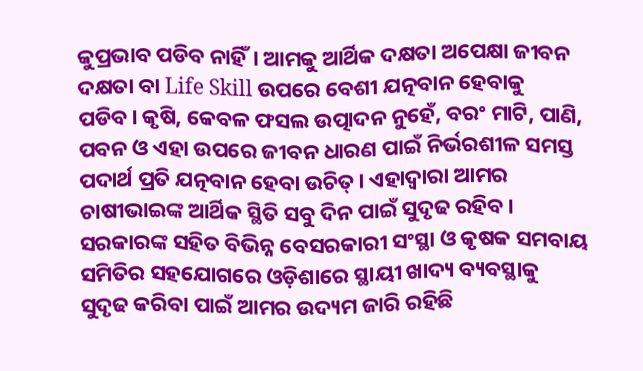କୁପ୍ରଭାବ ପଡିବ ନାହିଁ। ଆମକୁ ଆର୍ଥିକ ଦକ୍ଷତା ଅପେକ୍ଷା ଜୀବନ ଦକ୍ଷତା ବା Life Skill ଉପରେ ବେଶୀ ଯତ୍ନବାନ ହେବାକୁ ପଡିବ। କୃଷି, କେବଳ ଫସଲ ଉତ୍ପାଦନ ନୁହେଁ, ବରଂ ମାଟି, ପାଣି, ପବନ ଓ ଏହା ଉପରେ ଜୀବନ ଧାରଣ ପାଇଁ ନିର୍ଭରଶୀଳ ସମସ୍ତ ପଦାର୍ଥ ପ୍ରତି ଯତ୍ନବାନ ହେବା ଉଚିତ୍। ଏହାଦ୍ୱାରା ଆମର ଚାଷୀଭାଇଙ୍କ ଆର୍ଥିକ ସ୍ଥିତି ସବୁ ଦିନ ପାଇଁ ସୁଦୃଢ ରହିବ।
ସରକାରଙ୍କ ସହିତ ବିଭିନ୍ନ ବେସରକାରୀ ସଂସ୍ଥା ଓ କୃଷକ ସମବାୟ ସମିତିର ସହଯୋଗରେ ଓଡ଼ିଶାରେ ସ୍ଥାୟୀ ଖାଦ୍ୟ ବ୍ୟବସ୍ଥାକୁ ସୁଦୃଢ କରିବା ପାଇଁ ଆମର ଉଦ୍ୟମ ଜାରି ରହିଛି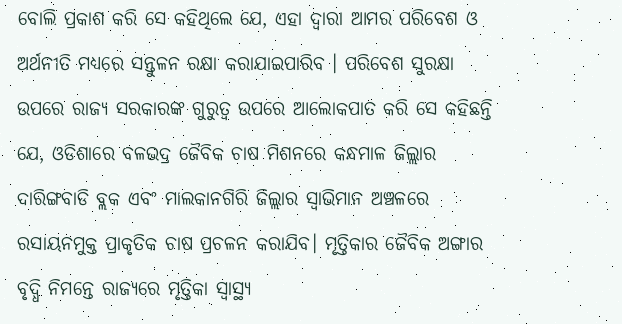ବୋଲି ପ୍ରକାଶ କରି ସେ କହିଥିଲେ ଯେ, ଏହା ଦ୍ୱାରା ଆମର ପରିବେଶ ଓ ଅର୍ଥନୀତି ମଧ୍ୟରେ ସନ୍ତୁଳନ ରକ୍ଷା କରାଯାଇପାରିବ । ପରିବେଶ ସୁରକ୍ଷା ଉପରେ ରାଜ୍ୟ ସରକାରଙ୍କ ଗୁରୁତ୍ୱ ଉପରେ ଆଲୋକପାତ କରି ସେ କହିଛନ୍ତି ଯେ, ଓଡିଶାରେ ବଳଭଦ୍ର ଜୈବିକ ଚାଷ ମିଶନରେ କନ୍ଧମାଳ ଜିଲ୍ଲାର ଦାରିଙ୍ଗବାଡି ବ୍ଲକ ଏବଂ ମାଲକାନଗିରି ଜିଲ୍ଲାର ସ୍ଵାଭିମାନ ଅଞ୍ଚଳରେ ରସାୟନମୁକ୍ତ ପ୍ରାକୃତିକ ଚାଷ ପ୍ରଚଳନ କରାଯିବ। ମୃତ୍ତିକାର ଜୈବିକ ଅଙ୍ଗାର ବୃଦ୍ଧି ନିମନ୍ତେ ରାଜ୍ୟରେ ମୃତ୍ତିକା ସ୍ଵାସ୍ଥ୍ୟ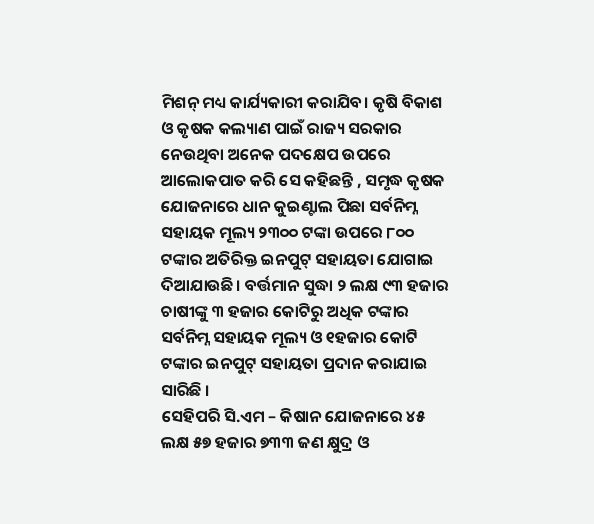ମିଶନ୍ ମଧ୍ୟ କାର୍ଯ୍ୟକାରୀ କରାଯିବ। କୃଷି ବିକାଶ ଓ କୃଷକ କଲ୍ୟାଣ ପାଇଁ ରାଜ୍ୟ ସରକାର ନେଉଥିବା ଅନେକ ପଦକ୍ଷେପ ଉପରେ ଆଲୋକପାତ କରି ସେ କହିଛନ୍ତି , ସମୃଦ୍ଧ କୃଷକ ଯୋଜନାରେ ଧାନ କୁଇଣ୍ଟାଲ ପିଛା ସର୍ବନିମ୍ନ ସହାୟକ ମୂଲ୍ୟ ୨୩୦୦ ଟଙ୍କା ଉପରେ ୮୦୦ ଟଙ୍କାର ଅତିରିକ୍ତ ଇନପୁଟ୍ ସହାୟତା ଯୋଗାଇ ଦିଆଯାଉଛି। ବର୍ତ୍ତମାନ ସୁଦ୍ଧା ୨ ଲକ୍ଷ ୯୩ ହଜାର ଚାଷୀଙ୍କୁ ୩ ହଜାର କୋଟିରୁ ଅଧିକ ଟଙ୍କାର ସର୍ବନିମ୍ନ ସହାୟକ ମୂଲ୍ୟ ଓ ୧ହଜାର କୋଟି ଟଙ୍କାର ଇନପୁଟ୍ ସହାୟତା ପ୍ରଦାନ କରାଯାଇ ସାରିଛି ।
ସେହିପରି ସି.ଏମ – କିଷାନ ଯୋଜନାରେ ୪୫ ଲକ୍ଷ ୫୭ ହଜାର ୭୩୩ ଜଣ କ୍ଷୁଦ୍ର ଓ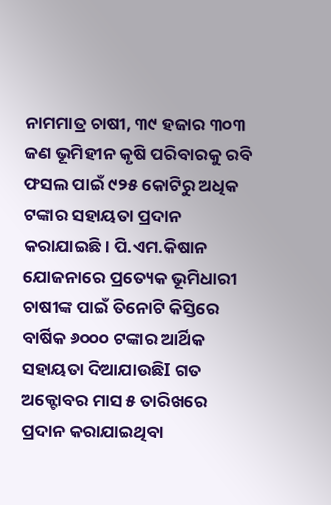ନାମମାତ୍ର ଚାଷୀ, ୩୯ ହଜାର ୩୦୩ ଜଣ ଭୂମିହୀନ କୃଷି ପରିବାରକୁ ରବି ଫସଲ ପାଇଁ ୯୨୫ କୋଟିରୁ ଅଧିକ ଟଙ୍କାର ସହାୟତା ପ୍ରଦାନ କରାଯାଇଛି। ପି.ଏମ.କିଷାନ ଯୋଜନାରେ ପ୍ରତ୍ୟେକ ଭୂମିଧାରୀ ଚାଷୀଙ୍କ ପାଇଁ ତିନୋଟି କିସ୍ତିରେ ବାର୍ଷିକ ୬୦୦୦ ଟଙ୍କାର ଆର୍ଥିକ ସହାୟତା ଦିଆଯାଉଛିI ଗତ ଅକ୍ଟୋବର ମାସ ୫ ତାରିଖରେ ପ୍ରଦାନ କରାଯାଇଥିବା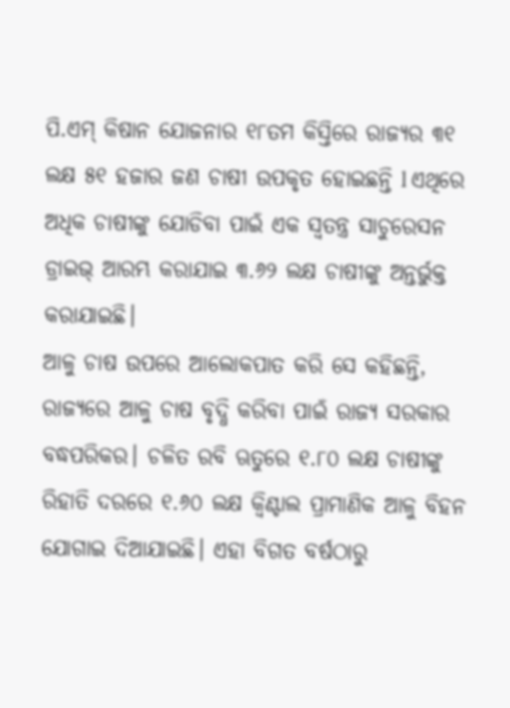ପି.ଏମ୍ କିଷାନ ଯୋଜନାର ୧୮ତମ କିସ୍ତିରେ ରାଜ୍ୟର ୩୧ ଲକ୍ଷ ୫୧ ହଜାର ଜଣ ଚାଷୀ ଉପକୃତ ହୋଇଛନ୍ତି l ଏଥିରେ ଅଧିକ ଚାଷୀଙ୍କୁ ଯୋଡିବା ପାଇଁ ଏକ ସ୍ୱତନ୍ତ୍ର ସାଚୁରେସନ ଡ୍ରାଇଭ୍ ଆରମ୍ଭ କରାଯାଇ ୩.୬୨ ଲକ୍ଷ ଚାଷୀଙ୍କୁ ଅନ୍ତର୍ଭୁକ୍ତ କରାଯାଇଛି।
ଆଳୁ ଚାଷ ଉପରେ ଆଲୋକପାତ କରି ସେ କହିଛନ୍ତି, ରାଜ୍ୟରେ ଆଳୁ ଚାଷ ବୃଦ୍ଧି କରିବା ପାଇଁ ରାଜ୍ୟ ସରକାର ବଦ୍ଧପରିକର। ଚଳିତ ରବି ଋତୁରେ ୧.୮୦ ଲକ୍ଷ ଚାଷୀଙ୍କୁ ରିହାତି ଦରରେ ୧.୬୦ ଲକ୍ଷ କ୍ଵିଣ୍ଟାଲ ପ୍ରାମାଣିକ ଆଳୁ ବିହନ ଯୋଗାଇ ଦିଆଯାଇଛି। ଏହା ବିଗତ ବର୍ଷଠାରୁ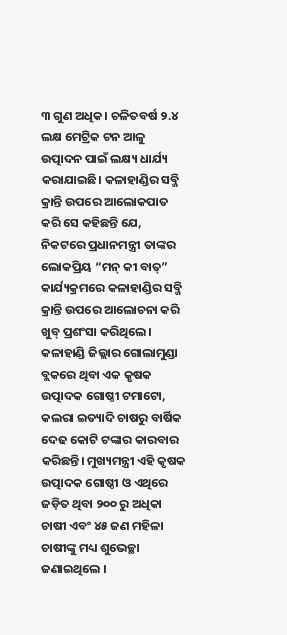୩ ଗୁଣ ଅଧିକ। ଚଳିତବର୍ଷ ୨.୪ ଲକ୍ଷ ମେଟ୍ରିକ ଟନ ଆଳୁ ଉତ୍ପାଦନ ପାଇଁ ଲକ୍ଷ୍ୟ ଧାର୍ଯ୍ୟ କରାଯାଇଛି। କଳାହାଣ୍ଡିର ସବ୍ଜି କ୍ରାନ୍ତି ଉପରେ ଆଲୋକପାତ କରି ସେ କହିଛନ୍ତି ଯେ, ନିକଟରେ ପ୍ରଧାନମନ୍ତ୍ରୀ ତାଙ୍କର ଲୋକପ୍ରିୟ “ମନ୍ କୀ ବାତ୍” କାର୍ଯ୍ୟକ୍ରମରେ କଳାହାଣ୍ଡିର ସବ୍ଜି କ୍ରାନ୍ତି ଉପରେ ଆଲୋଚନା କରି ଖୁବ୍ ପ୍ରଶଂସା କରିଥିଲେ। କଳାହାଣ୍ଡି ଜିଲ୍ଲାର ଗୋଲାମୁଣ୍ଡା ବ୍ଲକରେ ଥିବା ଏକ କୃଷକ ଉତ୍ପାଦକ ଗୋଷ୍ଠୀ ଟମାଟୋ, କଲରା ଇତ୍ୟାଦି ଚାଷରୁ ବାର୍ଷିକ ଦେଢ କୋଟି ଟଙ୍କାର କାରବାର କରିଛନ୍ତି। ମୁଖ୍ୟମନ୍ତ୍ରୀ ଏହି କୃଷକ ଉତ୍ପାଦକ ଗୋଷ୍ଠୀ ଓ ଏଥିରେ ଜଡ଼ିତ ଥିବା ୨୦୦ ରୁ ଅଧିକା ଚାଷୀ ଏବଂ ୪୫ ଜଣ ମହିଳା ଚାଷୀଙ୍କୁ ମଧ୍ୟ ଶୁଭେଚ୍ଛା ଜଣାଇଥିଲେ ।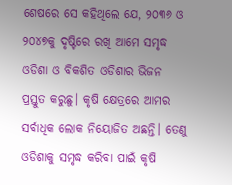ଶେଷରେ ସେ କହିଥିଲେ ଯେ, ୨୦୩୬ ଓ ୨୦୪୭କୁ ଦୃଷ୍ଟିରେ ରଖି ଆମେ ସମୃଦ୍ଧ ଓଡିଶା ଓ ବିକଶିତ ଓଡିଶାର ଭିଜନ ପ୍ରସ୍ତୁତ କରୁଛୁ। କୃଷି କ୍ଷେତ୍ରରେ ଆମର ସର୍ବାଧିକ ଲୋକ ନିୟୋଜିତ ଅଛନ୍ତି। ତେଣୁ ଓଡିଶାକୁ ସମୃଦ୍ଧ କରିବା ପାଇଁ କୃଷି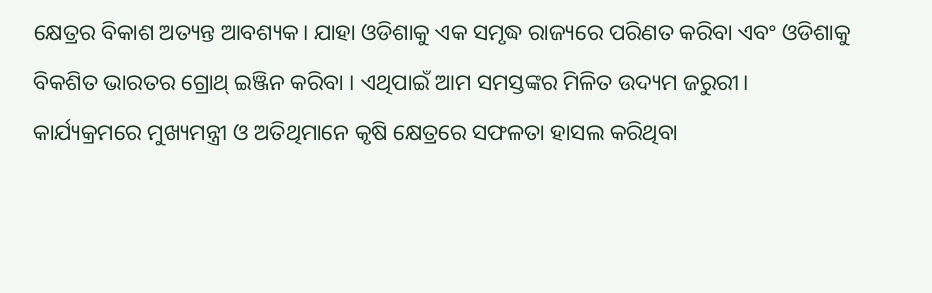କ୍ଷେତ୍ରର ବିକାଶ ଅତ୍ୟନ୍ତ ଆବଶ୍ୟକ। ଯାହା ଓଡିଶାକୁ ଏକ ସମୃଦ୍ଧ ରାଜ୍ୟରେ ପରିଣତ କରିବା ଏବଂ ଓଡିଶାକୁ ବିକଶିତ ଭାରତର ଗ୍ରୋଥ୍ ଇଞ୍ଜିନ କରିବା । ଏଥିପାଇଁ ଆମ ସମସ୍ତଙ୍କର ମିଳିତ ଉଦ୍ୟମ ଜରୁରୀ।
କାର୍ଯ୍ୟକ୍ରମରେ ମୁଖ୍ୟମନ୍ତ୍ରୀ ଓ ଅତିଥିମାନେ କୃଷି କ୍ଷେତ୍ରରେ ସଫଳତା ହାସଲ କରିଥିବା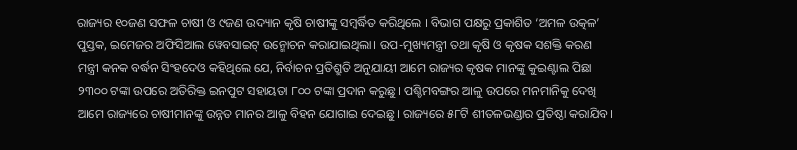ରାଜ୍ୟର ୧୦ଜଣ ସଫଳ ଚାଷୀ ଓ ୯ଜଣ ଉଦ୍ୟାନ କୃଷି ଚାଷୀଙ୍କୁ ସମ୍ବର୍ଦ୍ଧିତ କରିଥିଲେ । ବିଭାଗ ପକ୍ଷରୁ ପ୍ରକାଶିତ ‘ଅମଳ ଉତ୍କଳ’ ପୁସ୍ତକ, ଇମେଜର ଅଫିସିଆଲ ୱେବସାଇଟ୍ ଉନ୍ମୋଚନ କରାଯାଇଥିଲା। ଉପ-ମୁଖ୍ୟମନ୍ତ୍ରୀ ତଥା କୃଷି ଓ କୃଷକ ସଶକ୍ତି କରଣ ମନ୍ତ୍ରୀ କନକ ବର୍ଦ୍ଧନ ସିଂହଦେଓ କହିଥିଲେ ଯେ, ନିର୍ବାଚନ ପ୍ରତିଶ୍ରୁତି ଅନୁଯାୟୀ ଆମେ ରାଜ୍ୟର କୃଷକ ମାନଙ୍କୁ କୁଇଣ୍ଟାଲ ପିଛା ୨୩୦୦ ଟଙ୍କା ଉପରେ ଅତିରିକ୍ତ ଇନପୁଟ ସହାୟତା ୮୦୦ ଟଙ୍କା ପ୍ରଦାନ କରୁଛୁ। ପଶ୍ଚିମବଙ୍ଗର ଆଳୁ ଉପରେ ମନମାନିକୁ ଦେଖି ଆମେ ରାଜ୍ୟରେ ଚାଷୀମାନଙ୍କୁ ଉନ୍ନତ ମାନର ଆଳୁ ବିହନ ଯୋଗାଇ ଦେଇଛୁ। ରାଜ୍ୟରେ ୫୮ଟି ଶୀତଳଭଣ୍ଡାର ପ୍ରତିଷ୍ଠା କରାଯିବ।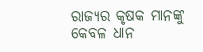ରାଜ୍ୟର କୃଷକ ମାନଙ୍କୁ କେବଳ ଧାନ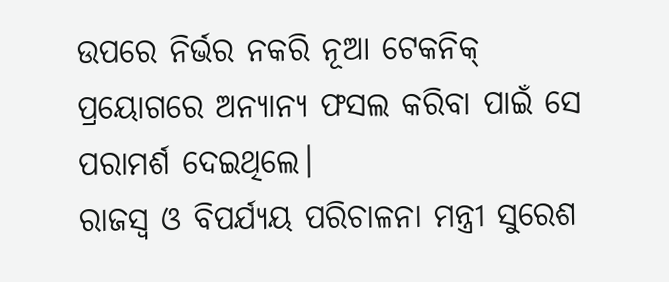ଉପରେ ନିର୍ଭର ନକରି ନୂଆ ଟେକନିକ୍ ପ୍ରୟୋଗରେ ଅନ୍ୟାନ୍ୟ ଫସଲ କରିବା ପାଇଁ ସେ ପରାମର୍ଶ ଦେଇଥିଲେ।
ରାଜସ୍ୱ ଓ ବିପର୍ଯ୍ୟୟ ପରିଚାଳନା ମନ୍ତ୍ରୀ ସୁରେଶ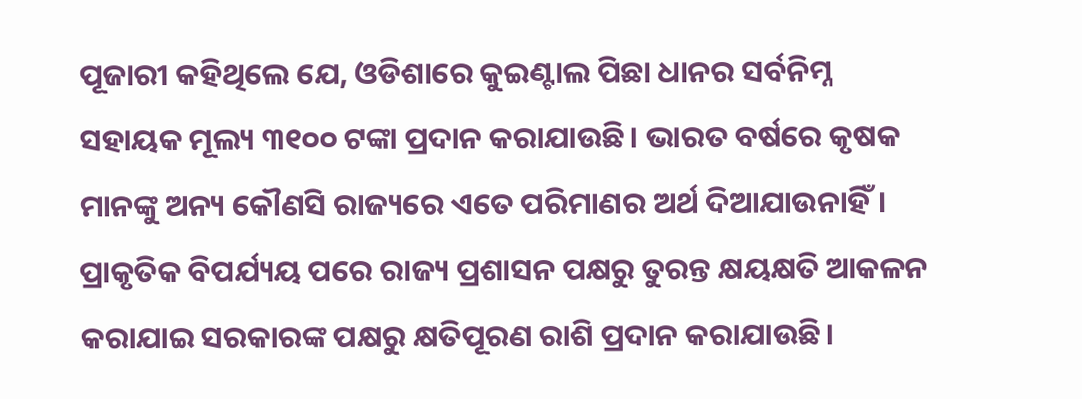ପୂଜାରୀ କହିଥିଲେ ଯେ, ଓଡିଶାରେ କୁଇଣ୍ଟାଲ ପିଛା ଧାନର ସର୍ବନିମ୍ନ ସହାୟକ ମୂଲ୍ୟ ୩୧୦୦ ଟଙ୍କା ପ୍ରଦାନ କରାଯାଉଛି। ଭାରତ ବର୍ଷରେ କୃଷକ ମାନଙ୍କୁ ଅନ୍ୟ କୌଣସି ରାଜ୍ୟରେ ଏତେ ପରିମାଣର ଅର୍ଥ ଦିଆଯାଉନାହିଁ। ପ୍ରାକୃତିକ ବିପର୍ଯ୍ୟୟ ପରେ ରାଜ୍ୟ ପ୍ରଶାସନ ପକ୍ଷରୁ ତୁରନ୍ତ କ୍ଷୟକ୍ଷତି ଆକଳନ କରାଯାଇ ସରକାରଙ୍କ ପକ୍ଷରୁ କ୍ଷତିପୂରଣ ରାଶି ପ୍ରଦାନ କରାଯାଉଛି।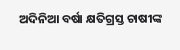ଅଦିନିଆ ବର୍ଷା କ୍ଷତିଗ୍ରସ୍ତ ଚାଷୀଙ୍କ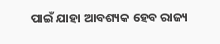ପାଇଁ ଯାହା ଆବଶ୍ୟକ ହେବ ରାଜ୍ୟ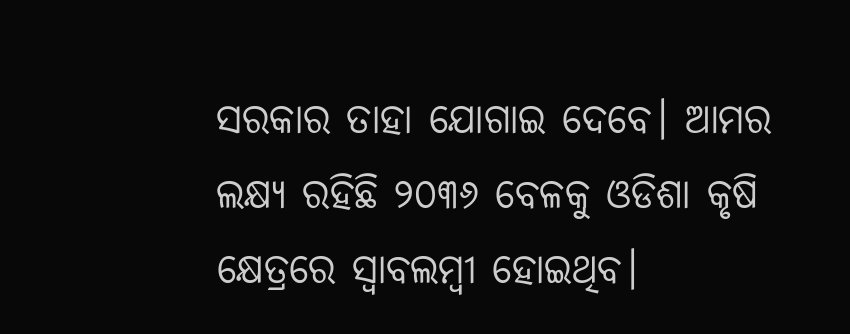ସରକାର ତାହା ଯୋଗାଇ ଦେବେ। ଆମର ଲକ୍ଷ୍ୟ ରହିଛି ୨୦୩୬ ବେଳକୁ ଓଡିଶା କୃଷି କ୍ଷେତ୍ରରେ ସ୍ୱାବଲମ୍ବୀ ହୋଇଥିବ।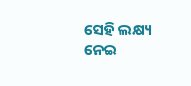ସେହି ଲକ୍ଷ୍ୟ ନେଇ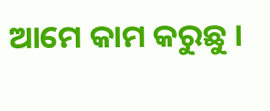ଆମେ କାମ କରୁଛୁ ।